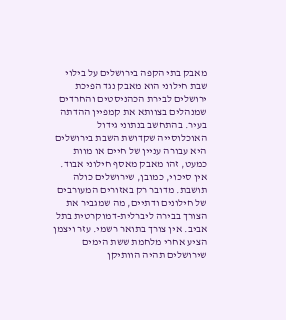מאבק בתי הקפה בירושלים על בילוי שבת חילוני הוא מאבק נגד הפיכת ירושלים לבירת הכהניסטים והחרדים שמנהלים בצוותא את קמפיין ההדתה בעיר. בהתחשב בנתוני גידול האוכלוסייה שקדושת השבת בירושלים היא עבורה עניין של חיים או מוות כמעט, זהו מאבק מאסף חילוני אבוד.
אין סיכוי, כמובן, שירושלים כולה תושבת. מדובר רק באזורים המעורבים של חילונים ודתיים, מה שמגביר את הצורך בבירה ליברלית-דמוקרטית בתל אביב. אין צורך בתואר רשמי. עזר ויצמן הציע אחרי מלחמת ששת הימים שירושלים תהיה הוותיקן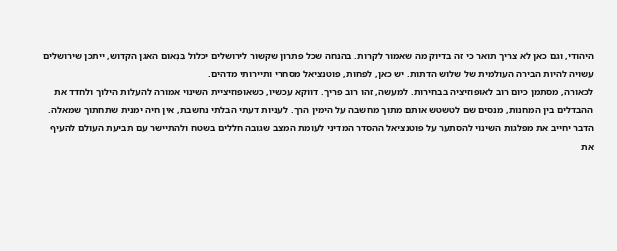היהודי, וגם כאן לא צריך תואר כי זה בדיוק מה שאמור לקרות. בהנחה שכל פתרון שקשור לירושלים יכלול בִּנְאוּם האגן הקדוש, ייתכן שירושלים עשויה להיות הבירה העולמית של שלוש הדתות. יש כאן, לפחות, פוטנציאל מסחרי ותיירותי מדהים.
לכאורה, מסתמן כיום רוב לאופוזיציה בבחירות. למעשה, זהו רוב פריך. דווקא עכשיו, כשאופוזיציית השינוי אמורה להעלות הילוך ולחדד את ההבדלים בין המחנות, מנסים שם לטשטש אותם מתוך מחשבה על הימין הרך. לעניות דעתי הבלתי נחשבת, אין חיה ימנית שתחתוך שמאלה.
הדבר יחייב את מפלגות השינוי להסתער על פוטנציאל ההסדר המדיני לעומת המצב שגובה חללים בשטח ולהתיישר עם תביעת העולם להעיף את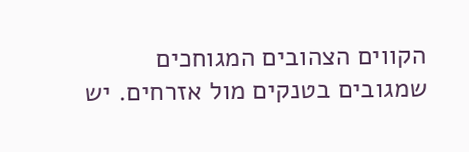הקווים הצהובים המגוחכים שמגובים בטנקים מול אזרחים. יש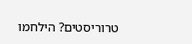טרוריסטים? הילחמו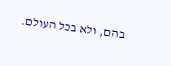בהם, ולא בכל העולם.